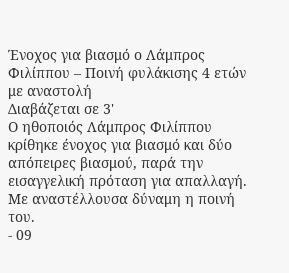Ένοχος για βιασμό ο Λάμπρος Φιλίππου – Ποινή φυλάκισης 4 ετών με αναστολή
Διαβάζεται σε 3'
Ο ηθοποιός Λάμπρος Φιλίππου κρίθηκε ένοχος για βιασμό και δύο απόπειρες βιασμού, παρά την εισαγγελική πρόταση για απαλλαγή. Με αναστέλλουσα δύναμη η ποινή του.
- 09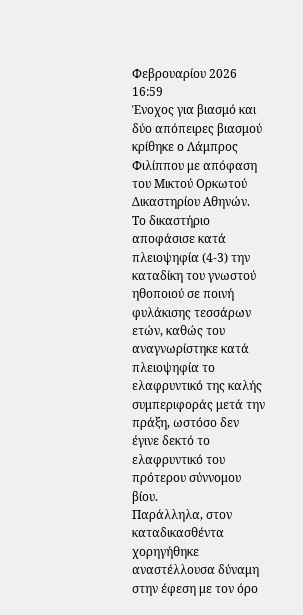Φεβρουαρίου 2026 16:59
Ένοχος για βιασμό και δύο απόπειρες βιασμού κρίθηκε ο Λάμπρος Φιλίππου με απόφαση του Μικτού Ορκωτού Δικαστηρίου Αθηνών.
Το δικαστήριο αποφάσισε κατά πλειοψηφία (4-3) την καταδίκη του γνωστού ηθοποιού σε ποινή φυλάκισης τεσσάρων ετών, καθώς του αναγνωρίστηκε κατά πλειοψηφία το ελαφρυντικό της καλής συμπεριφοράς μετά την πράξη, ωστόσο δεν έγινε δεκτό το ελαφρυντικό του πρότερου σύννομου βίου.
Παράλληλα, στον καταδικασθέντα χορηγήθηκε αναστέλλουσα δύναμη στην έφεση με τον όρο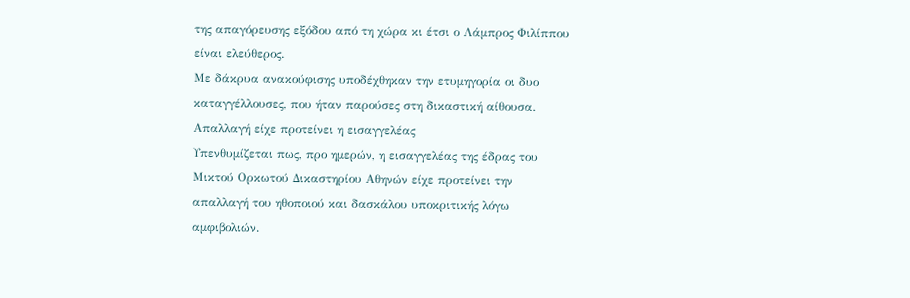της απαγόρευσης εξόδου από τη χώρα κι έτσι ο Λάμπρος Φιλίππου είναι ελεύθερος.
Με δάκρυα ανακούφισης υποδέχθηκαν την ετυμηγορία οι δυο καταγγέλλουσες, που ήταν παρούσες στη δικαστική αίθουσα.
Απαλλαγή είχε προτείνει η εισαγγελέας
Υπενθυμίζεται πως, προ ημερών, η εισαγγελέας της έδρας του Μικτού Ορκωτού Δικαστηρίου Αθηνών είχε προτείνει την απαλλαγή του ηθοποιού και δασκάλου υποκριτικής λόγω αμφιβολιών.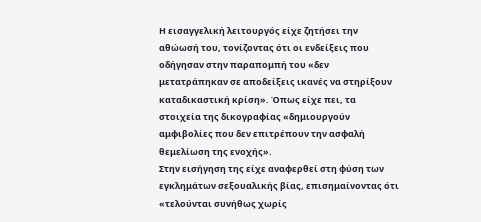Η εισαγγελική λειτουργός είχε ζητήσει την αθώωσή του, τονίζοντας ότι οι ενδείξεις που οδήγησαν στην παραπομπή του «δεν μετατράπηκαν σε αποδείξεις ικανές να στηρίξουν καταδικαστική κρίση». Όπως είχε πει, τα στοιχεία της δικογραφίας «δημιουργούν αμφιβολίες που δεν επιτρέπουν την ασφαλή θεμελίωση της ενοχής».
Στην εισήγηση της είχε αναφερθεί στη φύση των εγκλημάτων σεξουαλικής βίας, επισημαίνοντας ότι «τελούνται συνήθως χωρίς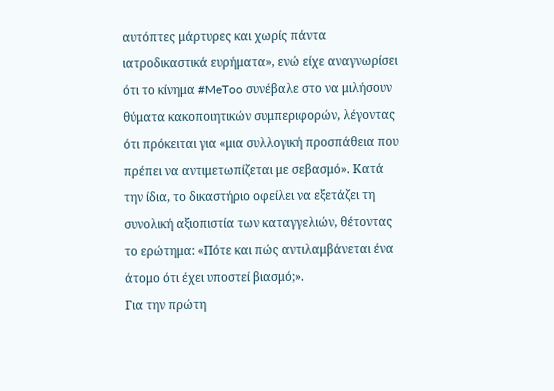αυτόπτες μάρτυρες και χωρίς πάντα ιατροδικαστικά ευρήματα», ενώ είχε αναγνωρίσει ότι το κίνημα #MeToo συνέβαλε στο να μιλήσουν θύματα κακοποιητικών συμπεριφορών, λέγοντας ότι πρόκειται για «μια συλλογική προσπάθεια που πρέπει να αντιμετωπίζεται με σεβασμό». Κατά την ίδια, το δικαστήριο οφείλει να εξετάζει τη συνολική αξιοπιστία των καταγγελιών, θέτοντας το ερώτημα: «Πότε και πώς αντιλαμβάνεται ένα άτομο ότι έχει υποστεί βιασμό;».
Για την πρώτη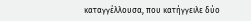καταγγέλλουσα, που κατήγγειλε δύο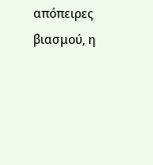απόπειρες βιασμού, η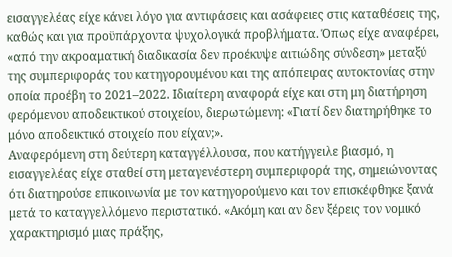εισαγγελέας είχε κάνει λόγο για αντιφάσεις και ασάφειες στις καταθέσεις της, καθώς και για προϋπάρχοντα ψυχολογικά προβλήματα. Όπως είχε αναφέρει, «από την ακροαματική διαδικασία δεν προέκυψε αιτιώδης σύνδεση» μεταξύ της συμπεριφοράς του κατηγορουμένου και της απόπειρας αυτοκτονίας στην οποία προέβη το 2021–2022. Ιδιαίτερη αναφορά είχε και στη μη διατήρηση φερόμενου αποδεικτικού στοιχείου, διερωτώμενη: «Γιατί δεν διατηρήθηκε το μόνο αποδεικτικό στοιχείο που είχαν;».
Αναφερόμενη στη δεύτερη καταγγέλλουσα, που κατήγγειλε βιασμό, η εισαγγελέας είχε σταθεί στη μεταγενέστερη συμπεριφορά της, σημειώνοντας ότι διατηρούσε επικοινωνία με τον κατηγορούμενο και τον επισκέφθηκε ξανά μετά το καταγγελλόμενο περιστατικό. «Ακόμη και αν δεν ξέρεις τον νομικό χαρακτηρισμό μιας πράξης,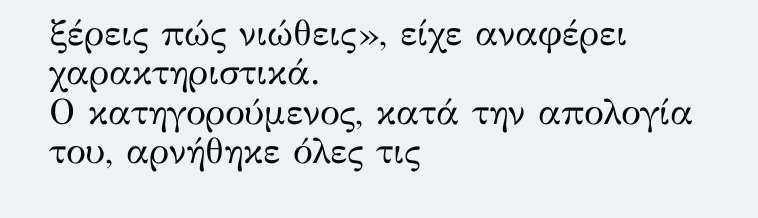ξέρεις πώς νιώθεις», είχε αναφέρει χαρακτηριστικά.
Ο κατηγορούμενος, κατά την απολογία του, αρνήθηκε όλες τις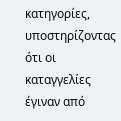κατηγορίες, υποστηρίζοντας ότι οι καταγγελίες έγιναν από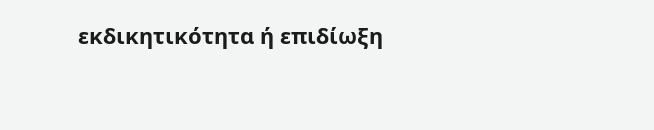εκδικητικότητα ή επιδίωξη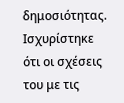δημοσιότητας. Ισχυρίστηκε ότι οι σχέσεις του με τις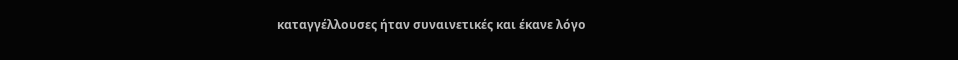καταγγέλλουσες ήταν συναινετικές και έκανε λόγο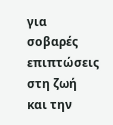για σοβαρές επιπτώσεις στη ζωή και την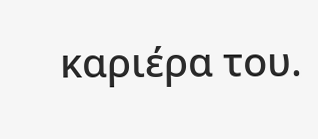καριέρα του.